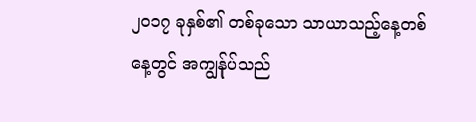၂၀၁၇ ခုနှစ်၏ တစ်ခုသော သာယာသည့်နေ့တစ်နေ့တွင် အကျွန်ုပ်သည်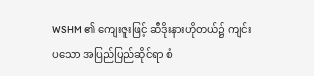WSHM ၏ ကျေးဇူးဖြင့် ဆီဒိုးနားဟိုတယ်၌ ကျင်းပသော အပြည်ပြည်ဆိုင်ရာ စံ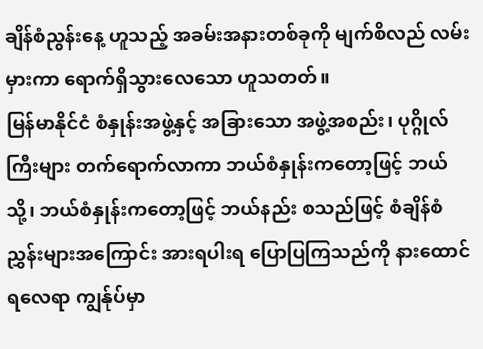ချိန်စံညွန်းနေ့ ဟူသည့် အခမ်းအနားတစ်ခုကို မျက်စိလည် လမ်းမှားကာ ရောက်ရှိသွားလေသော ဟူသတတ်။
မြန်မာနိုင်ငံ စံနှုန်းအဖွဲ့နှင့် အခြားသော အဖွဲ့အစည်း၊ ပုဂ္ဂိုလ်ကြီးများ တက်ရောက်လာကာ ဘယ်စံနှုန်းကတော့ဖြင့် ဘယ်သို့၊ ဘယ်စံနှုန်းကတော့ဖြင့် ဘယ်နည်း စသည်ဖြင့် စံချိန်စံညွှန်းများအကြောင်း အားရပါးရ ပြောပြကြသည်ကို နားထောင်ရလေရာ ကျွန်ုပ်မှာ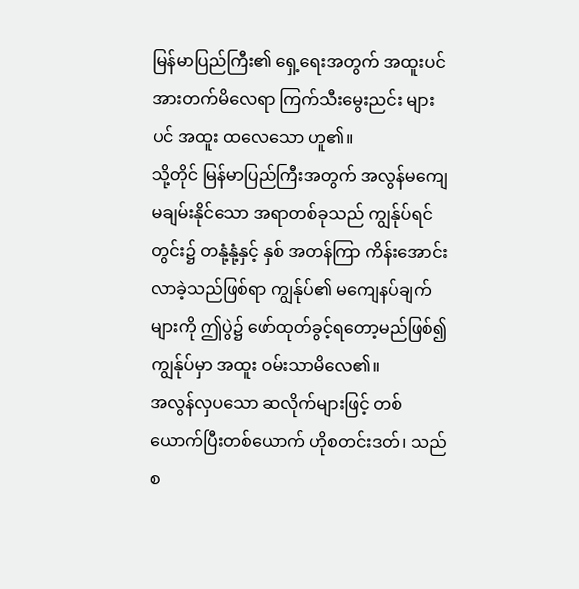မြန်မာပြည်ကြီး၏ ရှေ့ရေးအတွက် အထူးပင် အားတက်မိလေရာ ကြက်သီးမွေးညင်း များပင် အထူး ထလေသော ဟူ၏။
သို့တိုင် မြန်မာပြည်ကြီးအတွက် အလွန်မကျေမချမ်းနိုင်သော အရာတစ်ခုသည် ကျွန်ုပ်ရင်တွင်း၌ တနုံ့နုံ့နှင့် နှစ် အတန်ကြာ ကိန်းအောင်းလာခဲ့သည်ဖြစ်ရာ ကျွန်ုပ်၏ မကျေနပ်ချက်များကို ဤပွဲ၌ ဖော်ထုတ်ခွင့်ရတော့မည်ဖြစ်၍ ကျွန်ုပ်မှာ အထူး ဝမ်းသာမိလေ၏။
အလွန်လှပသော ဆလိုက်များဖြင့် တစ်ယောက်ပြီးတစ်ယောက် ဟိုစတင်းဒတ်၊ သည်စ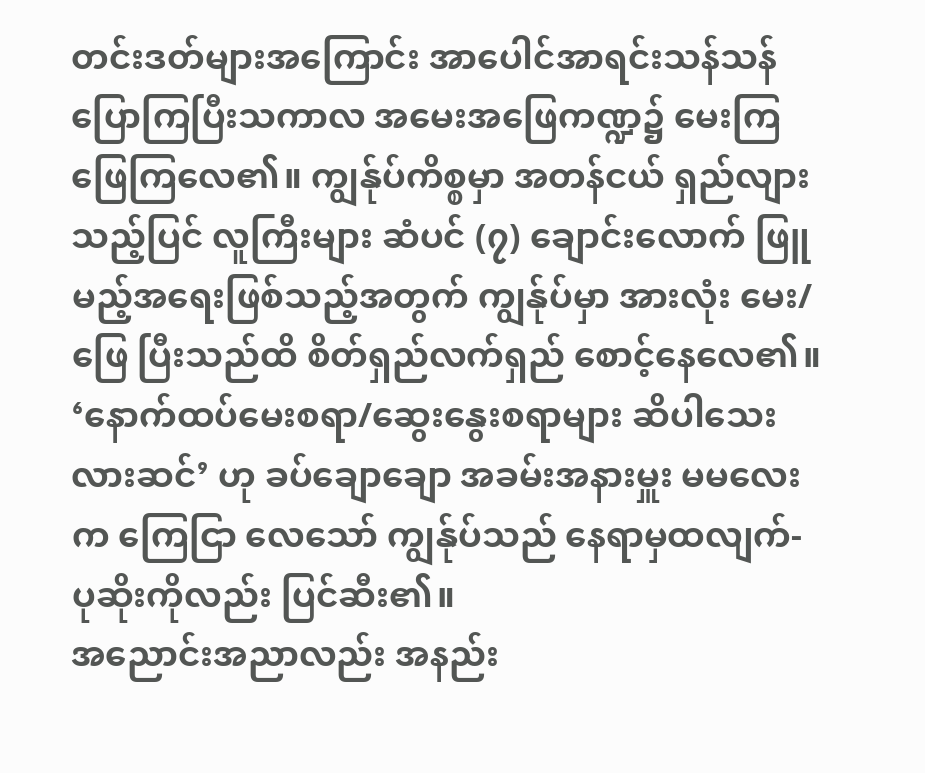တင်းဒတ်များအကြောင်း အာပေါင်အာရင်းသန်သန် ပြောကြပြီးသကာလ အမေးအဖြေကဏ္ဍ၌ မေးကြ ဖြေကြလေ၏။ ကျွန်ုပ်ကိစ္စမှာ အတန်ငယ် ရှည်လျားသည့်ပြင် လူကြီးများ ဆံပင် (၇) ချောင်းလောက် ဖြူမည့်အရေးဖြစ်သည့်အတွက် ကျွန်ုပ်မှာ အားလုံး မေး/ဖြေ ပြီးသည်ထိ စိတ်ရှည်လက်ရှည် စောင့်နေလေ၏။
‘နောက်ထပ်မေးစရာ/ဆွေးနွေးစရာများ ဆိပါသေးလားဆင်’ ဟု ခပ်ချောချော အခမ်းအနားမှူး မမလေးက ကြေငြာ လေသော် ကျွန်ုပ်သည် နေရာမှထလျက်-
ပုဆိုးကိုလည်း ပြင်ဆီး၏။
အညောင်းအညာလည်း အနည်း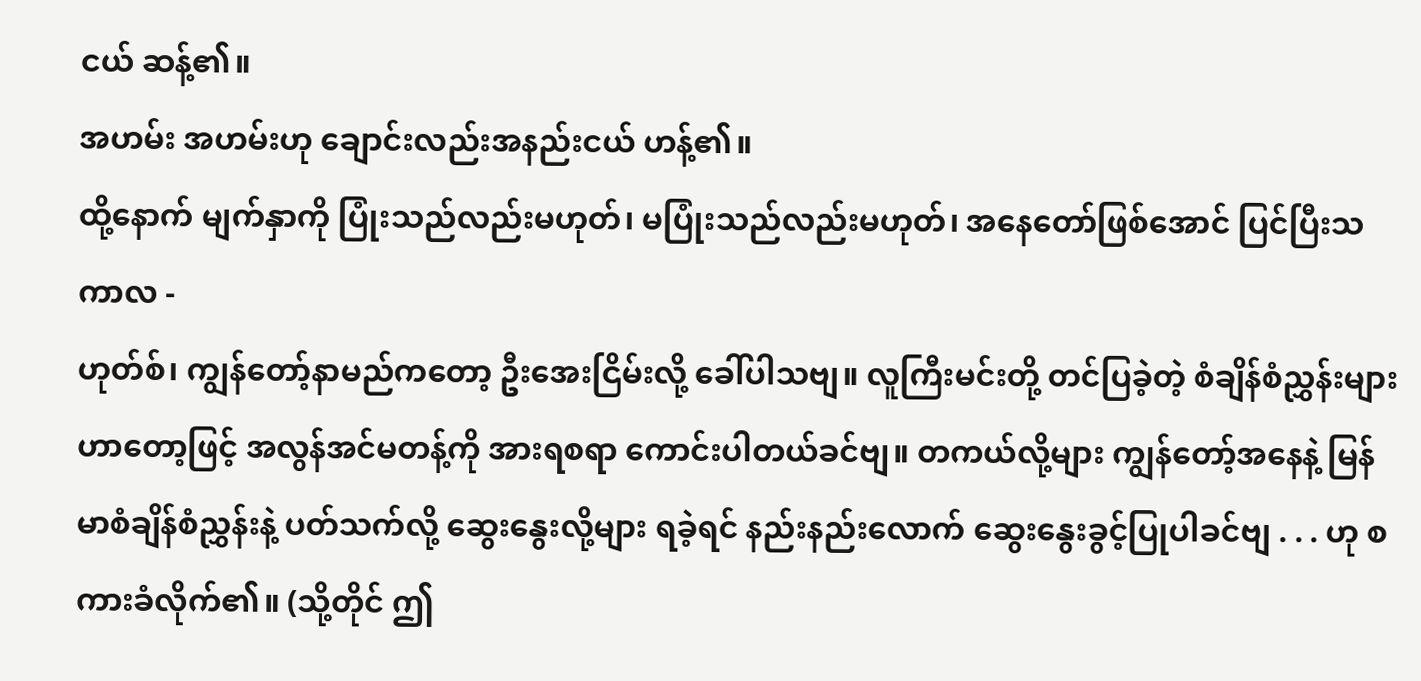ငယ် ဆန့်၏။
အဟမ်း အဟမ်းဟု ချောင်းလည်းအနည်းငယ် ဟန့်၏။
ထို့နောက် မျက်နှာကို ပြုံးသည်လည်းမဟုတ်၊ မပြုံးသည်လည်းမဟုတ်၊ အနေတော်ဖြစ်အောင် ပြင်ပြီးသကာလ -
ဟုတ်စ်၊ ကျွန်တော့်နာမည်ကတော့ ဦးအေးငြိမ်းလို့ ခေါ်ပါသဗျ။ လူကြီးမင်းတို့ တင်ပြခဲ့တဲ့ စံချိန်စံညွှန်းများဟာတော့ဖြင့် အလွန်အင်မတန့်ကို အားရစရာ ကောင်းပါတယ်ခင်ဗျ။ တကယ်လို့များ ကျွန်တော့်အနေနဲ့ မြန်မာစံချိန်စံညွှန်းနဲ့ ပတ်သက်လို့ ဆွေးနွေးလို့များ ရခဲ့ရင် နည်းနည်းလောက် ဆွေးနွေးခွင့်ပြုပါခင်ဗျ . . . ဟု စကားခံလိုက်၏။ (သို့တိုင် ဤ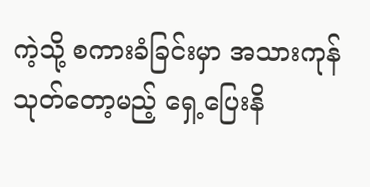ကဲ့သို့ စကားခံခြင်းမှာ အသားကုန် သုတ်တော့မည့် ရှေ့ပြေးနိ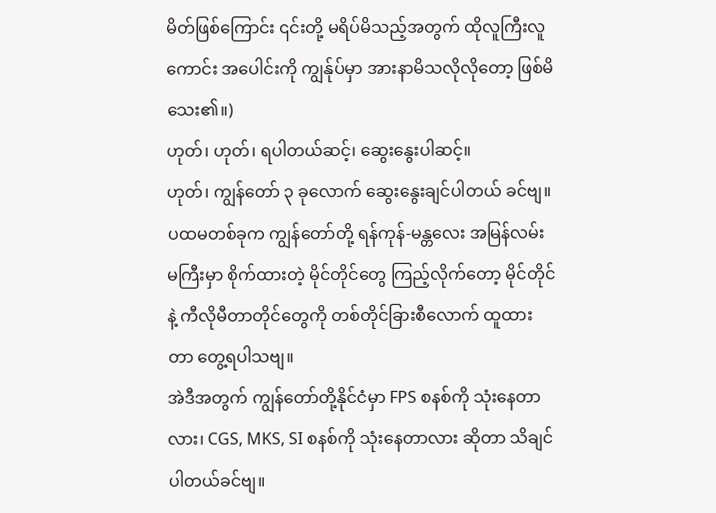မိတ်ဖြစ်ကြောင်း ၎င်းတို့ မရိပ်မိသည့်အတွက် ထိုလူကြီးလူကောင်း အပေါင်းကို ကျွန်ုပ်မှာ အားနာမိသလိုလိုတော့ ဖြစ်မိသေး၏။)
ဟုတ်၊ ဟုတ်၊ ရပါတယ်ဆင့်၊ ဆွေးနွေးပါဆင့်။
ဟုတ်၊ ကျွန်တော် ၃ ခုလောက် ဆွေးနွေးချင်ပါတယ် ခင်ဗျ။
ပထမတစ်ခုက ကျွန်တော်တို့ ရန်ကုန်-မန္တလေး အမြန်လမ်းမကြီးမှာ စိုက်ထားတဲ့ မိုင်တိုင်တွေ ကြည့်လိုက်တော့ မိုင်တိုင်နဲ့ ကီလိုမီတာတိုင်တွေကို တစ်တိုင်ခြားစီလောက် ထူထားတာ တွေ့ရပါသဗျ။
အဲဒီအတွက် ကျွန်တော်တို့နိုင်ငံမှာ FPS စနစ်ကို သုံးနေတာလား၊ CGS, MKS, SI စနစ်ကို သုံးနေတာလား ဆိုတာ သိချင်ပါတယ်ခင်ဗျ။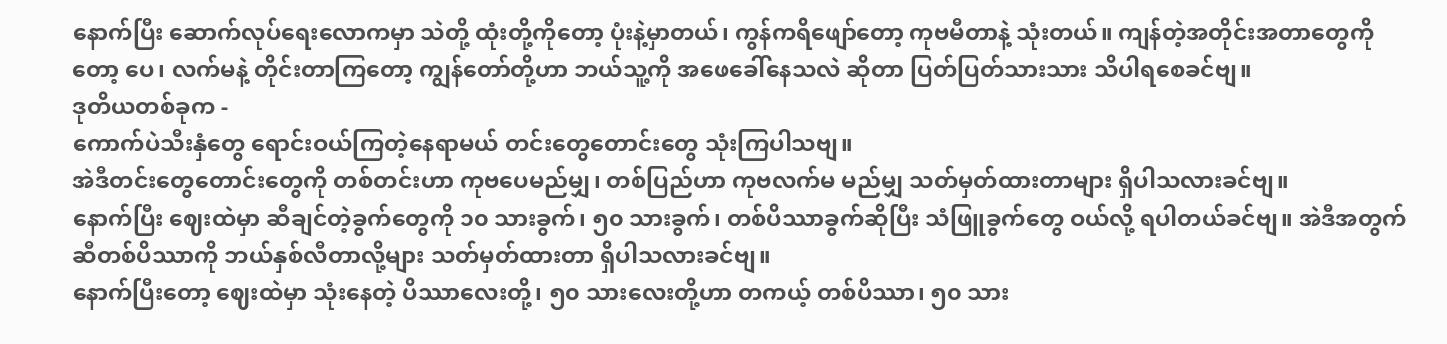နောက်ပြီး ဆောက်လုပ်ရေးလောကမှာ သဲတို့ ထုံးတို့ကိုတော့ ပုံးနဲ့မှာတယ်၊ ကွန်ကရိဖျော်တော့ ကုဗမီတာနဲ့ သုံးတယ်။ ကျန်တဲ့အတိုင်းအတာတွေကိုတော့ ပေ၊ လက်မနဲ့ တိုင်းတာကြတော့ ကျွန်တော်တို့ဟာ ဘယ်သူ့ကို အဖေခေါ်နေသလဲ ဆိုတာ ပြတ်ပြတ်သားသား သိပါရစေခင်ဗျ။
ဒုတိယတစ်ခုက -
ကောက်ပဲသီးနှံတွေ ရောင်းဝယ်ကြတဲ့နေရာမယ် တင်းတွေတောင်းတွေ သုံးကြပါသဗျ။
အဲဒီတင်းတွေတောင်းတွေကို တစ်တင်းဟာ ကုဗပေမည်မျှ၊ တစ်ပြည်ဟာ ကုဗလက်မ မည်မျှ သတ်မှတ်ထားတာများ ရှိပါသလားခင်ဗျ။
နောက်ပြီး ဈေးထဲမှာ ဆီချင်တဲ့ခွက်တွေကို ၁၀ သားခွက်၊ ၅၀ သားခွက်၊ တစ်ပိဿာခွက်ဆိုပြီး သံဖြူခွက်တွေ ဝယ်လို့ ရပါတယ်ခင်ဗျ။ အဲဒီအတွက် ဆီတစ်ပိဿာကို ဘယ်နှစ်လီတာလို့များ သတ်မှတ်ထားတာ ရှိပါသလားခင်ဗျ။
နောက်ပြီးတော့ ဈေးထဲမှာ သုံးနေတဲ့ ပိဿာလေးတို့၊ ၅၀ သားလေးတို့ဟာ တကယ့် တစ်ပိဿာ၊ ၅၀ သား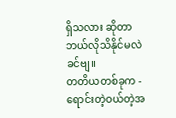ရှိသလား ဆိုတာ ဘယ်လိုသိနိုင်မလဲ ခင်ဗျ။
တတိယတစ်ခုက -
ရောင်းတဲ့ဝယ်တဲ့အ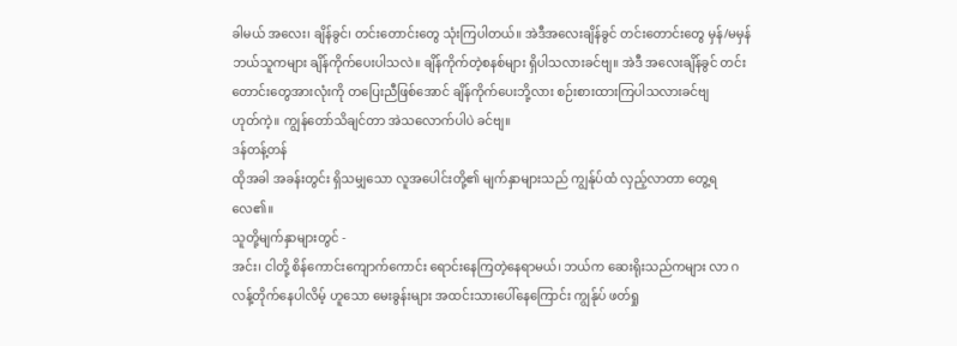ခါမယ် အလေး၊ ချိန်ခွင်၊ တင်းတောင်းတွေ သုံးကြပါတယ်။ အဲဒီအလေးချိန်ခွင် တင်းတောင်းတွေ မှန်/မမှန် ဘယ်သူကများ ချိန်ကိုက်ပေးပါသလဲ။ ချိန်ကိုက်တဲ့စနစ်များ ရှိပါသလားခင်ဗျ။ အဲဒီ အလေးချိန်ခွင် တင်းတောင်းတွေအားလုံးကို တပြေးညီဖြစ်အောင် ချိန်ကိုက်ပေးဘို့လား စဉ်းစားထားကြပါသလားခင်ဗျ
ဟုတ်ကဲ့။ ကျွန်တော်သိချင်တာ အဲသလောက်ပါပဲ ခင်ဗျ။
ဒန်တန့်တန်
ထိုအခါ အခန်းတွင်း ရှိသမျှသော လူအပေါင်းတို့၏ မျက်နှာများသည် ကျွန်ုပ်ထံ လှည့်လာတာ တွေ့ရလေ၏။
သူတို့မျက်နှာများတွင် -
အင်း၊ ငါတို့ စိန်ကောင်းကျောက်ကောင်း ရောင်းနေကြတဲ့နေရာမယ်၊ ဘယ်က ဆေးရိုးသည်ကများ လာ ဂလန့်တိုက်နေပါလိမ့် ဟူသော မေးခွန်းများ အထင်းသားပေါ်နေကြောင်း ကျွန်ုပ် ဖတ်ရှု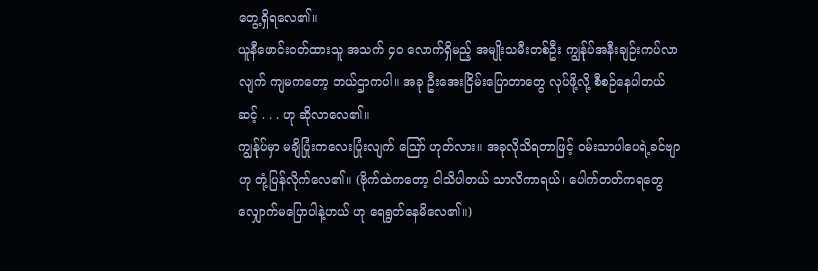တွေ့ရှိရလေ၏။
ယူနီဖောင်းဝတ်ထားသူ အသက် ၄၀ လောက်ရှိမည့် အမျိုးသမီးတစ်ဦး ကျွန်ုပ်အနီးချဉ်းကပ်လာလျက် ကျမကတော့ ဘယ်ဌာကပါ။ အခု ဦးအေးငြိမ်းပြောတာတွေ လုပ်ဖို့လို့ စီစဉ်နေပါတယ်ဆင့် . . . ဟု ဆိုလာလေ၏။
ကျွန်ုပ်မှာ မချိပြုံးကလေးပြုံးလျက် ဪ ဟုတ်လား။ အခုလိုသိရတာဖြင့် ဝမ်းသာပါပေရဲ့ခင်ဗျာ ဟု တုံ့ပြန်လိုက်လေ၏။ (ဗိုက်ထဲကတော့ ငါသိပါတယ် သာလိကာရယ်၊ ပေါက်တတ်ကရတွေ လျှောက်မပြောပါနဲ့ဟယ် ဟု ရေရွတ်နေမိလေ၏။)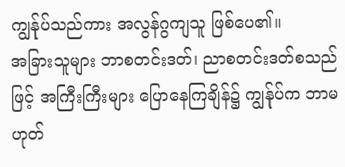ကျွန်ုပ်သည်ကား အလွန်ဂွကျသူ ဖြစ်ပေ၏။
အခြားသူများ ဘာစတင်းဒတ်၊ ညာစတင်းဒတ်စသည်ဖြင့် အကြီးကြီးများ ပြောနေကြချိန်၌ ကျွန်ုပ်က ဘာမဟုတ်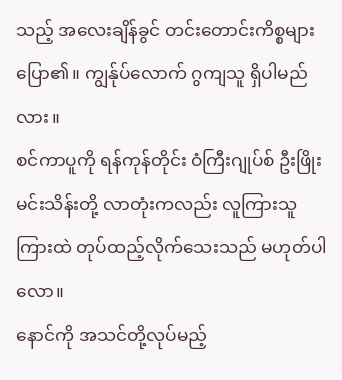သည့် အလေးချိန်ခွင် တင်းတောင်းကိစ္စများ ပြော၏။ ကျွန်ုပ်လောက် ဂွကျသူ ရှိပါမည်လား။
စင်ကာပူကို ရန်ကုန်တိုင်း ဝံကြီးဂျုပ်စ် ဦးဖြိုးမင်းသိန်းတို့ လာတုံးကလည်း လူကြားသူကြားထဲ တုပ်ထည့်လိုက်သေးသည် မဟုတ်ပါလော။
နောင်ကို အသင်တို့လုပ်မည့်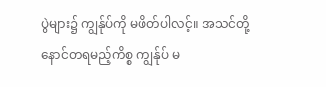ပွဲများ၌ ကျွန်ုပ်ကို မဖိတ်ပါလင့်။ အသင်တို့ နောင်တရမည့်ကိစ္စ ကျွန်ုပ် မ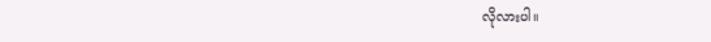လိုလားပါ။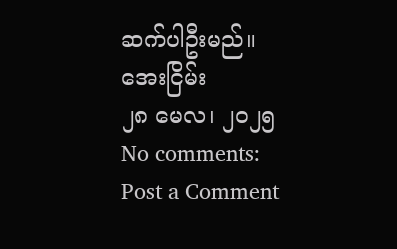ဆက်ပါဦးမည်။
အေးငြိမ်း
၂၈ မေလ၊ ၂၀၂၅
No comments:
Post a Comment